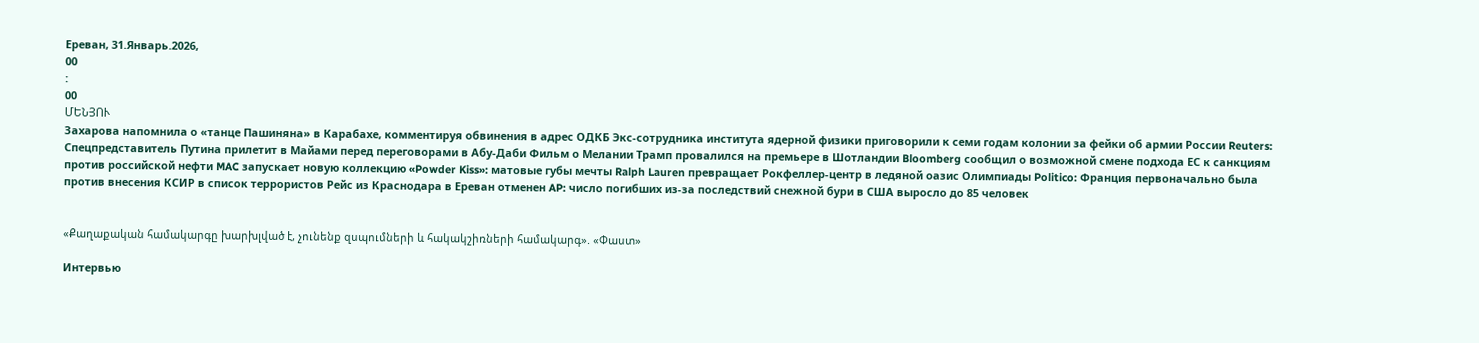Ереван, 31.Январь.2026,
00
:
00
ՄԵՆՅՈՒ
Захарова напомнила о «танце Пашиняна» в Карабахе, комментируя обвинения в адрес ОДКБ Экс-сотрудника института ядерной физики приговорили к семи годам колонии за фейки об армии России Reuters: Спецпредставитель Путина прилетит в Майами перед переговорами в Абу-Даби Фильм о Мелании Трамп провалился на премьере в Шотландии Bloomberg сообщил о возможной смене подхода ЕС к санкциям против российской нефти MAC запускает новую коллекцию «Powder Kiss»: матовые губы мечты Ralph Lauren превращает Рокфеллер-центр в ледяной оазис Олимпиады Politico: Франция первоначально была против внесения КСИР в список террористов Рейс из Краснодара в Ереван отменен AP: число погибших из-за последствий снежной бури в США выросло до 85 человек


«Քաղաքական համակարգը խարխլված է, չունենք զսպումների և հակակշիռների համակարգ». «Փաստ»

Интервью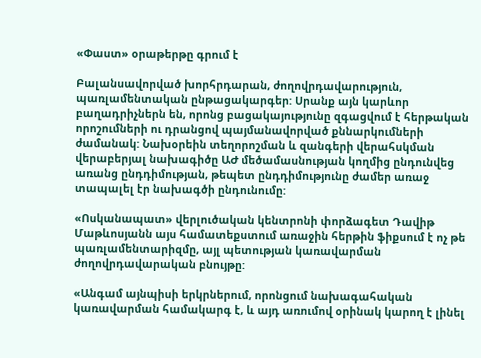«Փաստ» օրաթերթը գրում է

Բալանսավորված խորհրդարան, ժողովրդավարություն, պառլամենտական ընթացակարգեր: Սրանք այն կարևոր բաղադրիչներն են, որոնց բացակայությունը զգացվում է հերթական որոշումների ու դրանցով պայմանավորված քննարկումների ժամանակ: Նախօրեին տեղորոշման և զանգերի վերահսկման վերաբերյալ նախագիծը ԱԺ մեծամասնության կողմից ընդունվեց առանց ընդդիմության, թեպետ ընդդիմությունը ժամեր առաջ տապալել էր նախագծի ընդունումը:

«Ոսկանապատ» վերլուծական կենտրոնի փորձագետ Դավիթ Մաթևոսյանն այս համատեքստում առաջին հերթին ֆիքսում է ոչ թե պառլամենտարիզմը, այլ պետության կառավարման ժողովրդավարական բնույթը:

«Անգամ այնպիսի երկրներում, որոնցում նախագահական կառավարման համակարգ է, և այդ առումով օրինակ կարող է լինել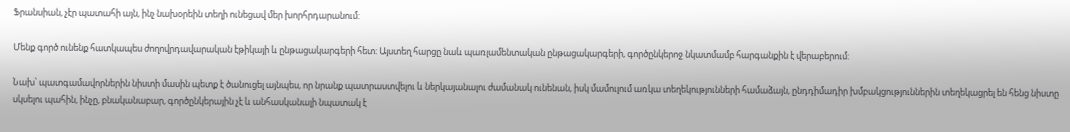Ֆրանսիան, չէր պատահի այն, ինչ նախօրեին տեղի ունեցավ մեր խորհրդարանում:

Մենք գործ ունենք հատկապես ժողովրդավարական էթիկայի և ընթացակարգերի հետ: Այստեղ հարցը նաև պառլամենտական ընթացակարգերի, գործընկերոջ նկատմամբ հարգանքին է վերաբերում:

Նախ՝ պատգամավորներին նիստի մասին պետք է ծանուցել այնպես, որ նրանք պատրաստվելու և ներկայանալու ժամանակ ունենան, իսկ մամուլում առկա տեղեկությունների համաձայն, ընդդիմադիր խմբակցություններին տեղեկացրել են հենց նիստը սկսելու պահին, ինչը, բնականաբար, գործընկերային չէ և անհասկանալի նպատակ է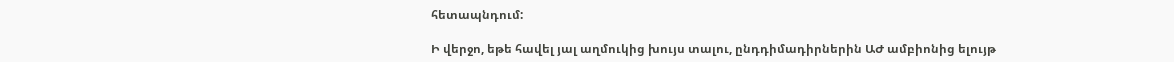հետապնդում:

Ի վերջո, եթե հավել յալ աղմուկից խույս տալու, ընդդիմադիրներին ԱԺ ամբիոնից ելույթ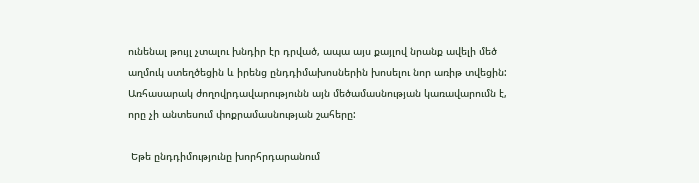ունենալ թույլ չտալու խնդիր էր դրված, ապա այս քայլով նրանք ավելի մեծ աղմուկ ստեղծեցին և իրենց ընդդիմախոսներին խոսելու նոր առիթ տվեցին: Առհասարակ ժողովրդավարությունն այն մեծամասնության կառավարումն է, որը չի անտեսում փոքրամասնության շահերը:

 Եթե ընդդիմությունը խորհրդարանում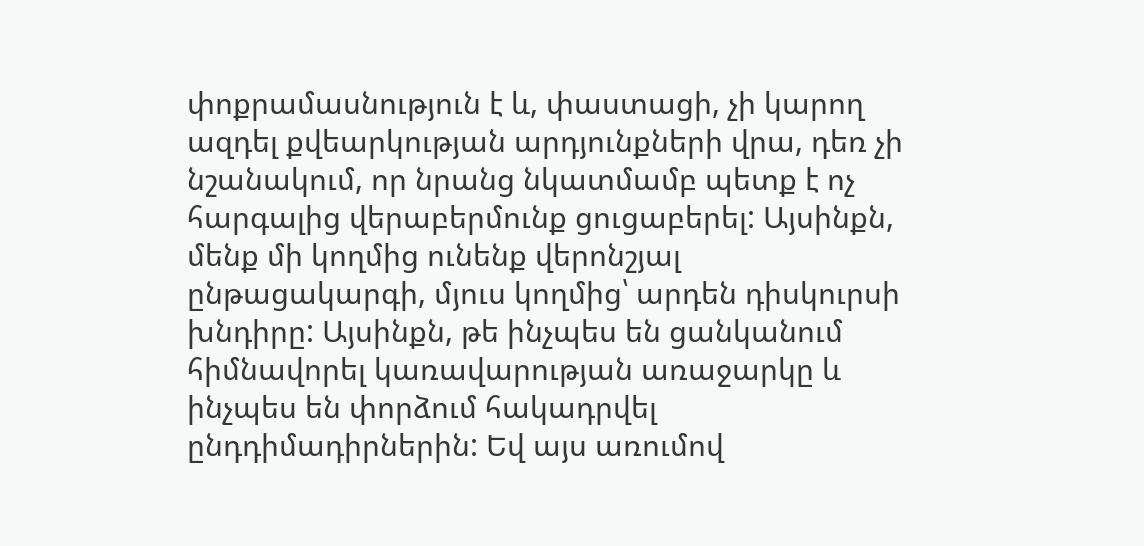փոքրամասնություն է և, փաստացի, չի կարող ազդել քվեարկության արդյունքների վրա, դեռ չի նշանակում, որ նրանց նկատմամբ պետք է ոչ հարգալից վերաբերմունք ցուցաբերել: Այսինքն, մենք մի կողմից ունենք վերոնշյալ ընթացակարգի, մյուս կողմից՝ արդեն դիսկուրսի խնդիրը: Այսինքն, թե ինչպես են ցանկանում հիմնավորել կառավարության առաջարկը և ինչպես են փորձում հակադրվել ընդդիմադիրներին: Եվ այս առումով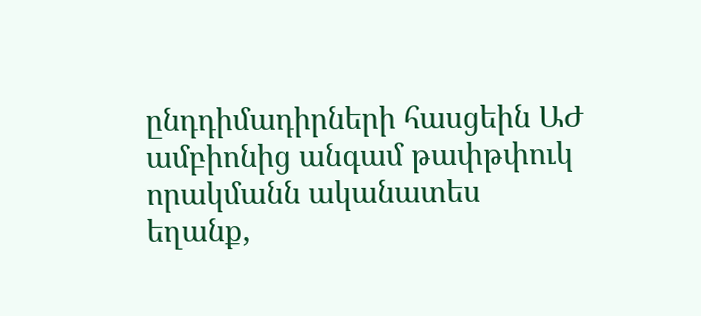ընդդիմադիրների հասցեին ԱԺ ամբիոնից անգամ թափթփուկ որակմանն ականատես եղանք,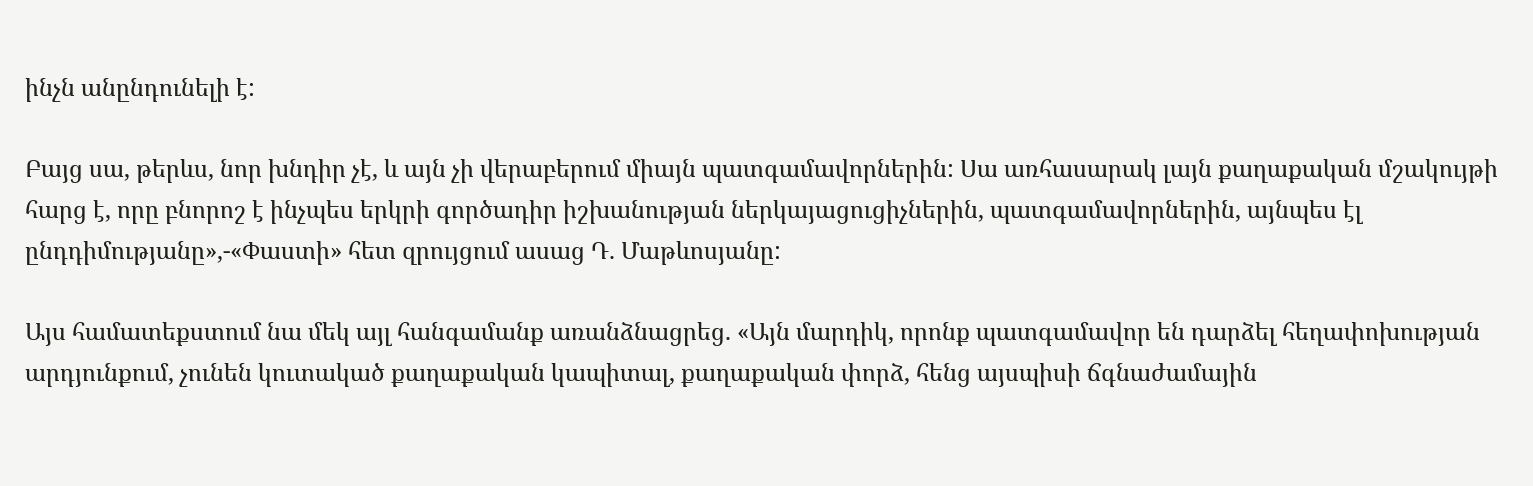ինչն անընդունելի է:

Բայց սա, թերևս, նոր խնդիր չէ, և այն չի վերաբերում միայն պատգամավորներին: Սա առհասարակ լայն քաղաքական մշակույթի հարց է, որը բնորոշ է ինչպես երկրի գործադիր իշխանության ներկայացուցիչներին, պատգամավորներին, այնպես էլ ընդդիմությանը»,-«Փաստի» հետ զրույցում ասաց Դ. Մաթևոսյանը:

Այս համատեքստում նա մեկ այլ հանգամանք առանձնացրեց. «Այն մարդիկ, որոնք պատգամավոր են դարձել հեղափոխության արդյունքում, չունեն կուտակած քաղաքական կապիտալ, քաղաքական փորձ, հենց այսպիսի ճգնաժամային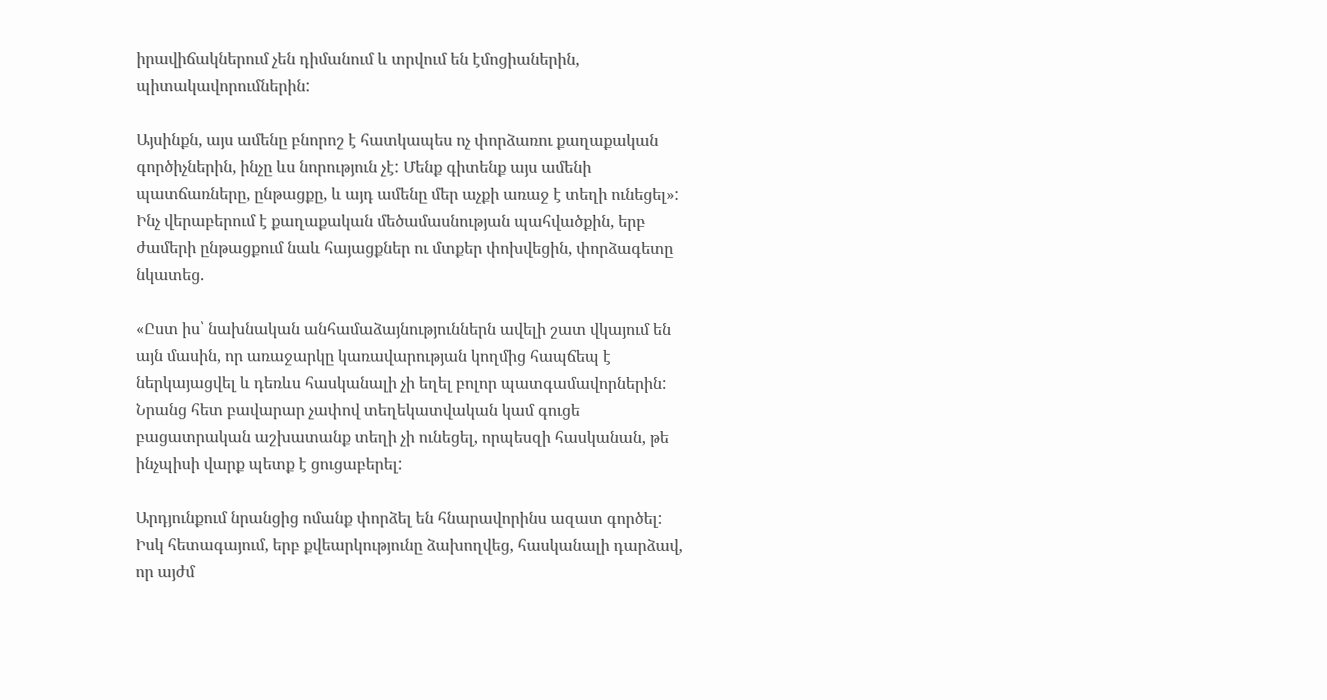իրավիճակներում չեն դիմանում և տրվում են էմոցիաներին, պիտակավորումներին:

Այսինքն, այս ամենը բնորոշ է հատկապես ոչ փորձառու քաղաքական գործիչներին, ինչը ևս նորություն չէ: Մենք գիտենք այս ամենի պատճառները, ընթացքը, և այդ ամենը մեր աչքի առաջ է տեղի ունեցել»: Ինչ վերաբերում է քաղաքական մեծամասնության պահվածքին, երբ ժամերի ընթացքում նաև հայացքներ ու մտքեր փոխվեցին, փորձագետը նկատեց.

«Ըստ իս՝ նախնական անհամաձայնություններն ավելի շատ վկայում են այն մասին, որ առաջարկը կառավարության կողմից հապճեպ է ներկայացվել և դեռևս հասկանալի չի եղել բոլոր պատգամավորներին: Նրանց հետ բավարար չափով տեղեկատվական կամ գուցե բացատրական աշխատանք տեղի չի ունեցել, որպեսզի հասկանան, թե ինչպիսի վարք պետք է ցուցաբերել:

Արդյունքում նրանցից ոմանք փորձել են հնարավորինս ազատ գործել: Իսկ հետագայում, երբ քվեարկությունը ձախողվեց, հասկանալի դարձավ, որ այժմ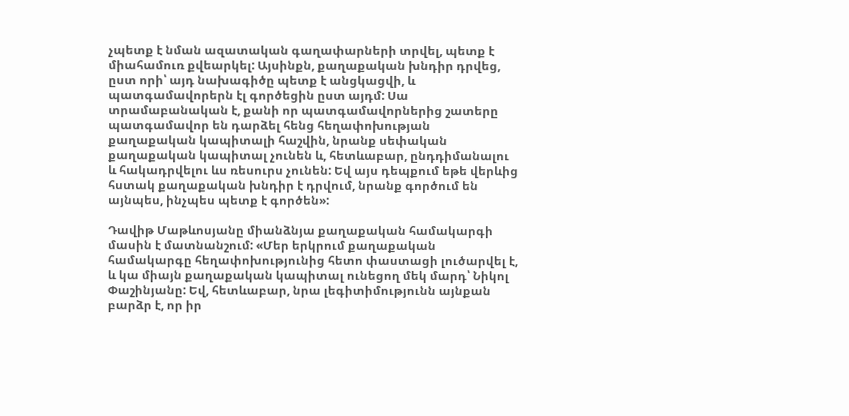չպետք է նման ազատական գաղափարների տրվել, պետք է միահամուռ քվեարկել: Այսինքն, քաղաքական խնդիր դրվեց, ըստ որի՝ այդ նախագիծը պետք է անցկացվի, և պատգամավորերն էլ գործեցին ըստ այդմ: Սա տրամաբանական է, քանի որ պատգամավորներից շատերը պատգամավոր են դարձել հենց հեղափոխության քաղաքական կապիտալի հաշվին, նրանք սեփական քաղաքական կապիտալ չունեն և, հետևաբար, ընդդիմանալու և հակադրվելու ևս ռեսուրս չունեն: Եվ այս դեպքում եթե վերևից հստակ քաղաքական խնդիր է դրվում, նրանք գործում են այնպես, ինչպես պետք է գործեն»:

Դավիթ Մաթևոսյանը միանձնյա քաղաքական համակարգի մասին է մատնանշում: «Մեր երկրում քաղաքական համակարգը հեղափոխությունից հետո փաստացի լուծարվել է, և կա միայն քաղաքական կապիտալ ունեցող մեկ մարդ՝ Նիկոլ Փաշինյանը: Եվ, հետևաբար, նրա լեգիտիմությունն այնքան բարձր է, որ իր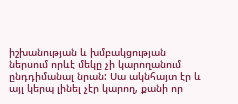իշխանության և խմբակցության ներսում որևէ մեկը չի կարողանում ընդդիմանալ նրան: Սա ակնհայտ էր և այլ կերպ լինել չէր կարող, քանի որ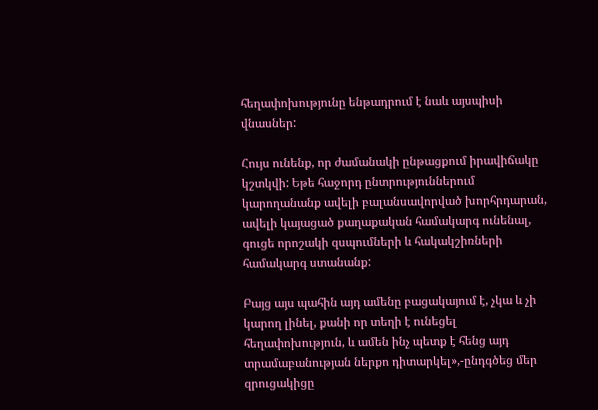հեղափոխությունը ենթադրում է նաև այսպիսի վնասներ:

Հույս ունենք, որ ժամանակի ընթացքում իրավիճակը կշտկվի: Եթե հաջորդ ընտրություններում կարողանանք ավելի բալանսավորված խորհրդարան, ավելի կայացած քաղաքական համակարգ ունենալ, գուցե որոշակի զսպումների և հակակշիռների համակարգ ստանանք:

Բայց այս պահին այդ ամենը բացակայում է, չկա և չի կարող լինել, քանի որ տեղի է ունեցել հեղափոխություն, և ամեն ինչ պետք է հենց այդ տրամաբանության ներքո դիտարկել»,-ընդգծեց մեր զրուցակիցը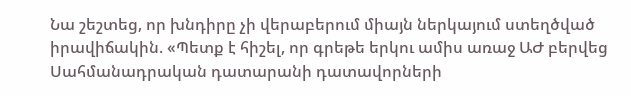Նա շեշտեց, որ խնդիրը չի վերաբերում միայն ներկայում ստեղծված իրավիճակին. «Պետք է հիշել, որ գրեթե երկու ամիս առաջ ԱԺ բերվեց Սահմանադրական դատարանի դատավորների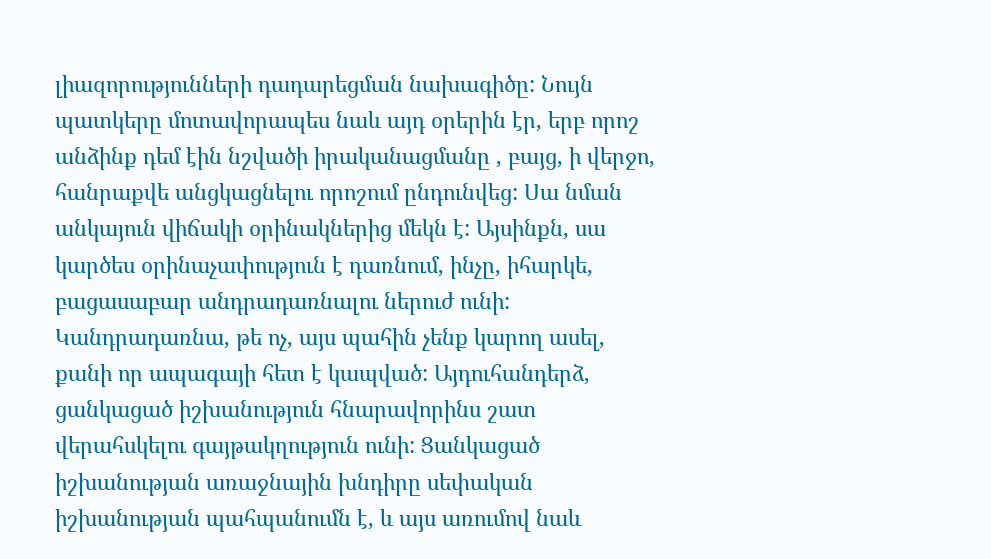լիազորությունների դադարեցման նախագիծը: Նույն պատկերը մոտավորապես նաև այդ օրերին էր, երբ որոշ անձինք դեմ էին նշվածի իրականացմանը , բայց, ի վերջո, հանրաքվե անցկացնելու որոշում ընդունվեց: Սա նման անկայուն վիճակի օրինակներից մեկն է: Այսինքն, սա կարծես օրինաչափություն է դառնում, ինչը, իհարկե, բացասաբար անդրադառնալու ներուժ ունի: Կանդրադառնա, թե ոչ, այս պահին չենք կարող ասել, քանի որ ապագայի հետ է կապված: Այդուհանդերձ, ցանկացած իշխանություն հնարավորինս շատ վերահսկելու գայթակղություն ունի: Ցանկացած իշխանության առաջնային խնդիրը սեփական իշխանության պահպանումն է, և այս առումով նաև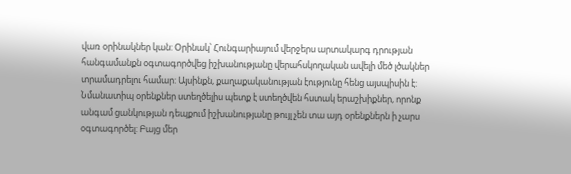վառ օրինակներ կան: Օրինակ՝ Հունգարիայում վերջերս արտակարգ դրության հանգամանքն օգտագործվեց իշխանությանը վերահսկողական ավելի մեծ լծակներ տրամադրելու համար: Այսինքն, քաղաքականության էությունը հենց այսպիսին է: Նմանատիպ օրենքներ ստեղծելիս պետք է ստեղծվեն հստակ երաշխիքներ, որոնք անգամ ցանկության դեպքում իշխանությանը թույլ չեն տա այդ օրենքներն ի չարս օգտագործել: Բայց մեր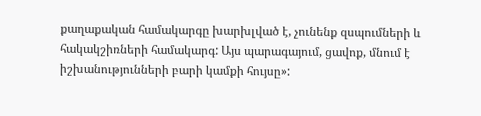քաղաքական համակարգը խարխլված է, չունենք զսպումների և հակակշիռների համակարգ: Այս պարագայում, ցավոք, մնում է իշխանությունների բարի կամքի հույսը»: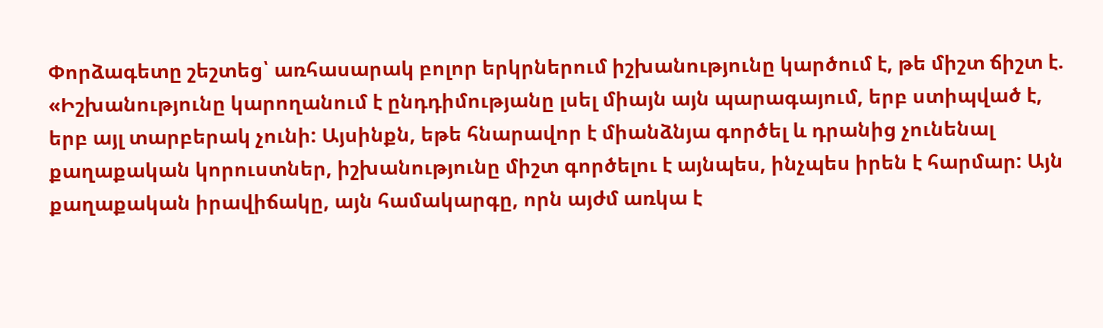Փորձագետը շեշտեց՝ առհասարակ բոլոր երկրներում իշխանությունը կարծում է, թե միշտ ճիշտ է. «Իշխանությունը կարողանում է ընդդիմությանը լսել միայն այն պարագայում, երբ ստիպված է, երբ այլ տարբերակ չունի: Այսինքն, եթե հնարավոր է միանձնյա գործել և դրանից չունենալ քաղաքական կորուստներ, իշխանությունը միշտ գործելու է այնպես, ինչպես իրեն է հարմար: Այն քաղաքական իրավիճակը, այն համակարգը, որն այժմ առկա է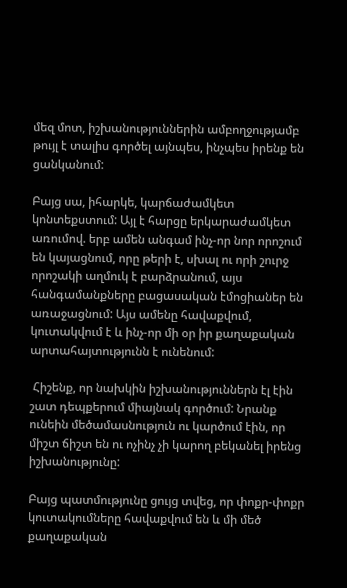մեզ մոտ, իշխանություններին ամբողջությամբ թույլ է տալիս գործել այնպես, ինչպես իրենք են ցանկանում:

Բայց սա, իհարկե, կարճաժամկետ կոնտեքստում: Այլ է հարցը երկարաժամկետ առումով. երբ ամեն անգամ ինչ-որ նոր որոշում են կայացնում, որը թերի է, սխալ ու որի շուրջ որոշակի աղմուկ է բարձրանում, այս հանգամանքները բացասական էմոցիաներ են առաջացնում: Այս ամենը հավաքվում, կուտակվում է և ինչ-որ մի օր իր քաղաքական արտահայտությունն է ունենում:

 Հիշենք, որ նախկին իշխանություններն էլ էին շատ դեպքերում միայնակ գործում: Նրանք ունեին մեծամասնություն ու կարծում էին, որ միշտ ճիշտ են ու ոչինչ չի կարող բեկանել իրենց իշխանությունը:

Բայց պատմությունը ցույց տվեց, որ փոքր-փոքր կուտակումները հավաքվում են և մի մեծ քաղաքական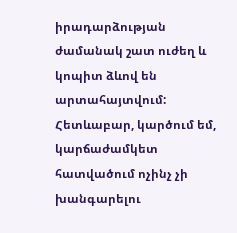իրադարձության ժամանակ շատ ուժեղ և կոպիտ ձևով են արտահայտվում: Հետևաբար, կարծում եմ, կարճաժամկետ հատվածում ոչինչ չի խանգարելու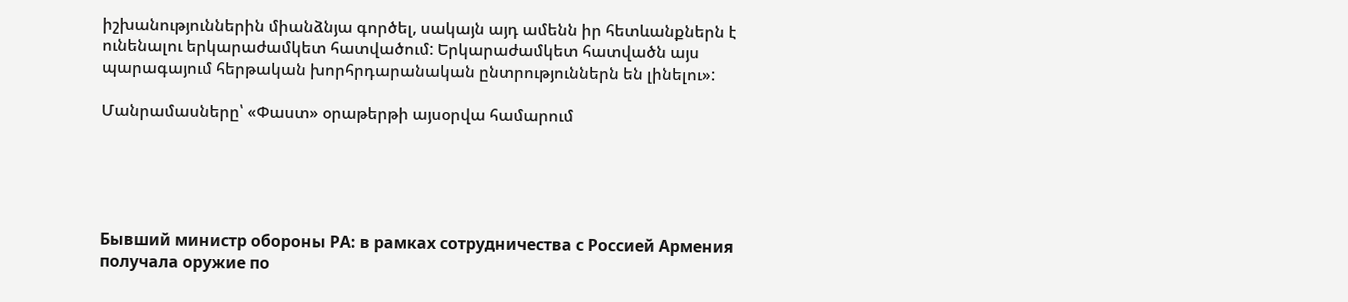իշխանություններին միանձնյա գործել, սակայն այդ ամենն իր հետևանքներն է ունենալու երկարաժամկետ հատվածում: Երկարաժամկետ հատվածն այս պարագայում հերթական խորհրդարանական ընտրություններն են լինելու»:

Մանրամասները՝ «Փաստ» օրաթերթի այսօրվա համարում





Бывший министр обороны РА: в рамках сотрудничества с Россией Армения получала оружие по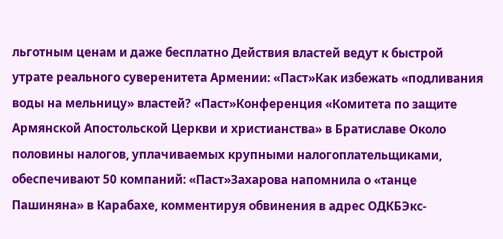льготным ценам и даже бесплатно Действия властей ведут к быстрой утрате реального суверенитета Армении: «Паст»Как избежать «подливания воды на мельницу» властей? «Паст»Конференция «Комитета по защите Армянской Апостольской Церкви и христианства» в Братиславе Около половины налогов, уплачиваемых крупными налогоплательщиками, обеспечивают 50 компаний: «Паст»Захарова напомнила о «танце Пашиняна» в Карабахе, комментируя обвинения в адрес ОДКБЭкс-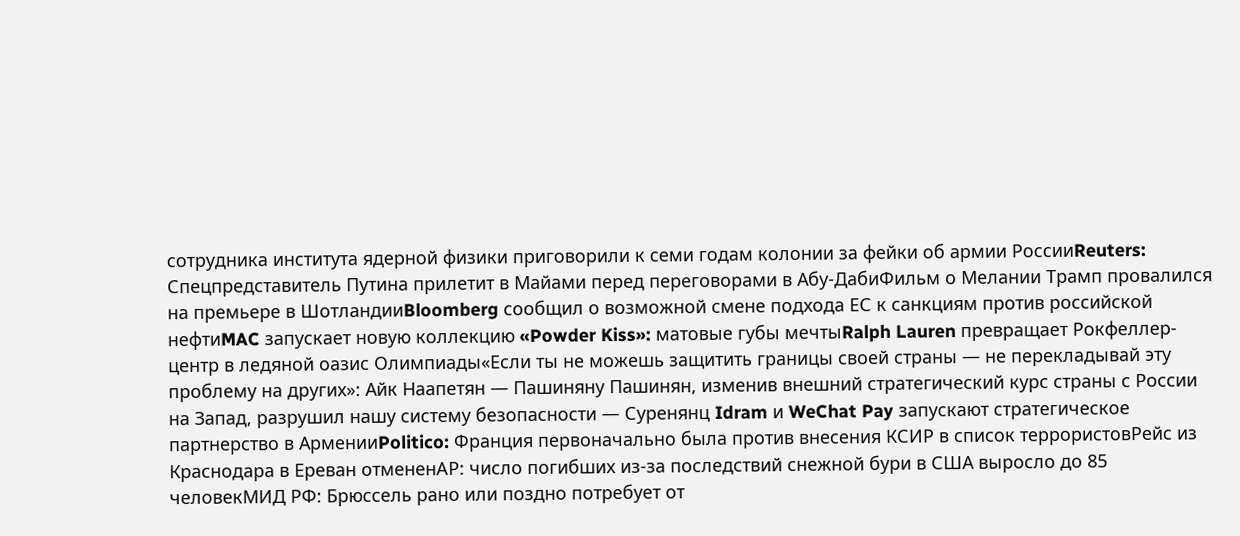сотрудника института ядерной физики приговорили к семи годам колонии за фейки об армии РоссииReuters: Спецпредставитель Путина прилетит в Майами перед переговорами в Абу-ДабиФильм о Мелании Трамп провалился на премьере в ШотландииBloomberg сообщил о возможной смене подхода ЕС к санкциям против российской нефтиMAC запускает новую коллекцию «Powder Kiss»: матовые губы мечтыRalph Lauren превращает Рокфеллер-центр в ледяной оазис Олимпиады«Если ты не можешь защитить границы своей страны — не перекладывай эту проблему на других»: Айк Наапетян — Пашиняну Пашинян, изменив внешний стратегический курс страны с России на Запад, разрушил нашу систему безопасности — Суренянц Idram и WeChat Pay запускают стратегическое партнерство в АрменииPolitico: Франция первоначально была против внесения КСИР в список террористовРейс из Краснодара в Ереван отмененAP: число погибших из-за последствий снежной бури в США выросло до 85 человекМИД РФ: Брюссель рано или поздно потребует от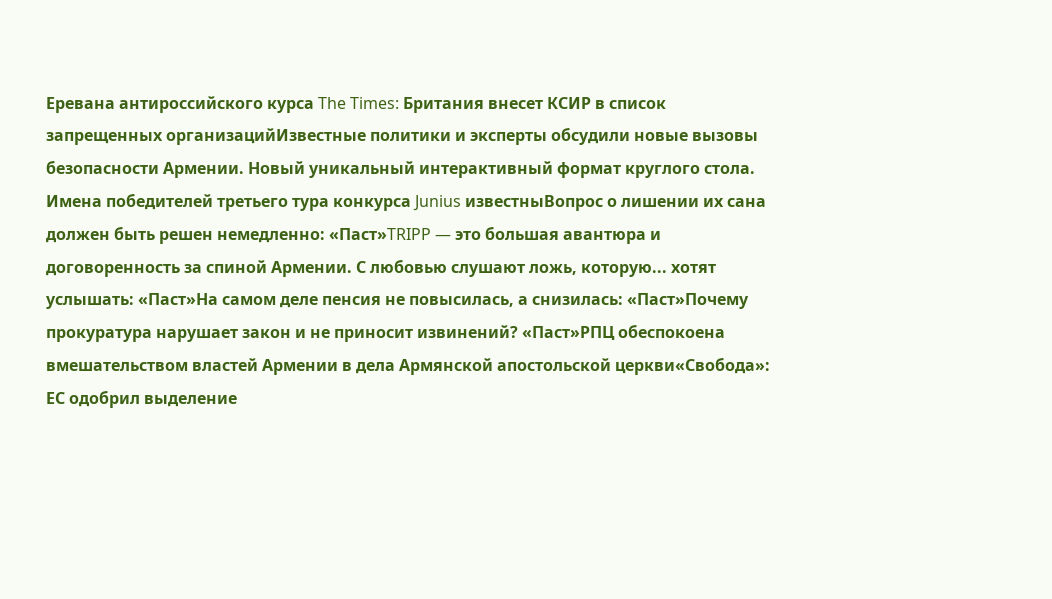Еревана антироссийского курса The Times: Британия внесет КСИР в список запрещенных организацийИзвестные политики и эксперты обсудили новые вызовы безопасности Армении. Новый уникальный интерактивный формат круглого стола. Имена победителей третьего тура конкурса Junius известныВопрос о лишении их сана должен быть решен немедленно: «Паст»TRIPP — это большая авантюра и договоренность за спиной Армении. С любовью слушают ложь, которую... хотят услышать: «Паст»На самом деле пенсия не повысилась, а снизилась: «Паст»Почему прокуратура нарушает закон и не приносит извинений? «Паст»РПЦ обеспокоена вмешательством властей Армении в дела Армянской апостольской церкви«Свобода»: ЕС одобрил выделение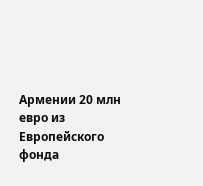Армении 20 млн евро из Европейского фонда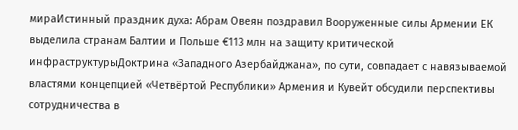мираИстинный праздник духа: Абрам Овеян поздравил Вооруженные силы Армении ЕК выделила странам Балтии и Польше €113 млн на защиту критической инфраструктурыДоктрина «Западного Азербайджана», по сути, совпадает с навязываемой властями концепцией «Четвёртой Республики» Армения и Кувейт обсудили перспективы сотрудничества в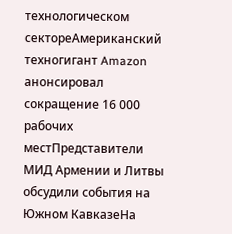технологическом сектореАмериканский техногигант Amazon анонсировал сокращение 16 000 рабочих местПредставители МИД Армении и Литвы обсудили события на Южном КавказеНа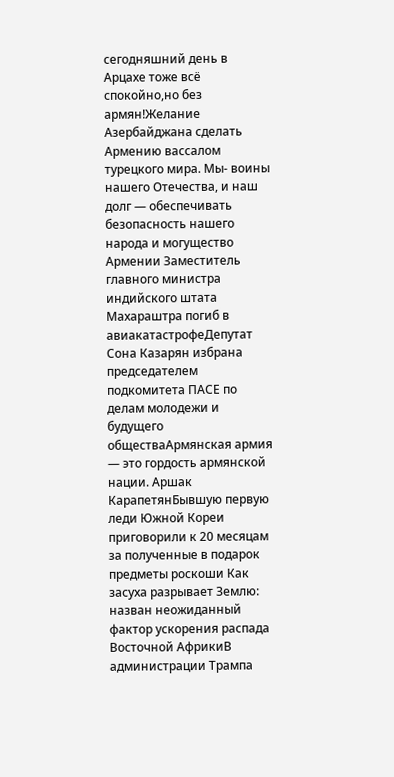сегодняшний день в Арцахе тоже всё спокойно,но без армян!Желание Азербайджана сделать Армению вассалом турецкого мира. Мы- воины нашего Отечества, и наш долг — обеспечивать безопасность нашего народа и могущество Армении Заместитель главного министра индийского штата Махараштра погиб в авиакатастрофеДепутат Сона Казарян избрана председателем подкомитета ПАСЕ по делам молодежи и будущего обществаАрмянская армия — это гордость армянской нации. Аршак КарапетянБывшую первую леди Южной Кореи приговорили к 20 месяцам за полученные в подарок предметы роскоши Как засуха разрывает Землю: назван неожиданный фактор ускорения распада Восточной АфрикиВ администрации Трампа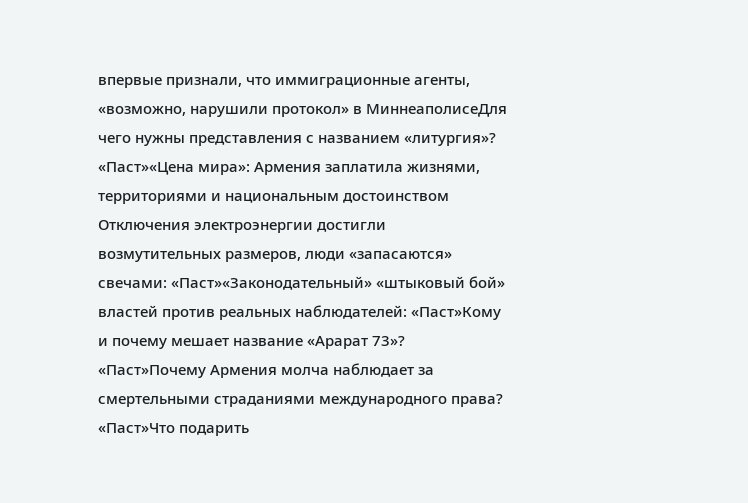впервые признали, что иммиграционные агенты, «возможно, нарушили протокол» в МиннеаполисеДля чего нужны представления с названием «литургия»? «Паст»«Цена мира»: Армения заплатила жизнями, территориями и национальным достоинством Отключения электроэнергии достигли возмутительных размеров, люди «запасаются» свечами: «Паст»«Законодательный» «штыковый бой» властей против реальных наблюдателей: «Паст»Кому и почему мешает название «Арарат 73»? «Паст»Почему Армения молча наблюдает за смертельными страданиями международного права? «Паст»Что подарить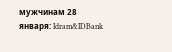мужчинам 28 января: Idram&IDBank